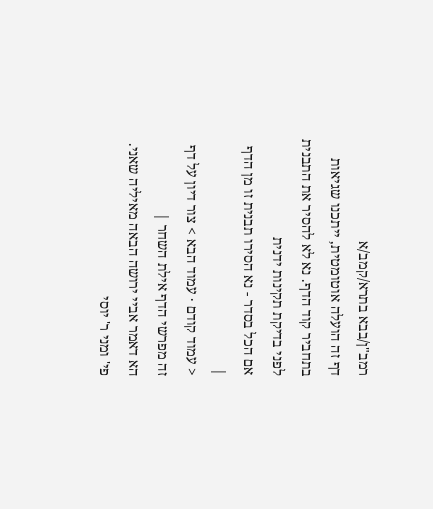רמב"ן/בבא בתרא/קמב/א
דף זה הועלה אוטומטית, ייתכנו שגיאות בתחביר קוד הדף. נא לא להסיר את התבנית לפני בדיקת תקינות ידנית
אם הכל בסדר - נא הסירו תבנית זו מן הדף
|
< עמוד קודם · עמוד הבא > צור דיון על דף זה מפרשי הדף אילת השחר |
הא דאמר אביי ירושה הבאה מאיליה שאני. פי' ומני ר' יוסי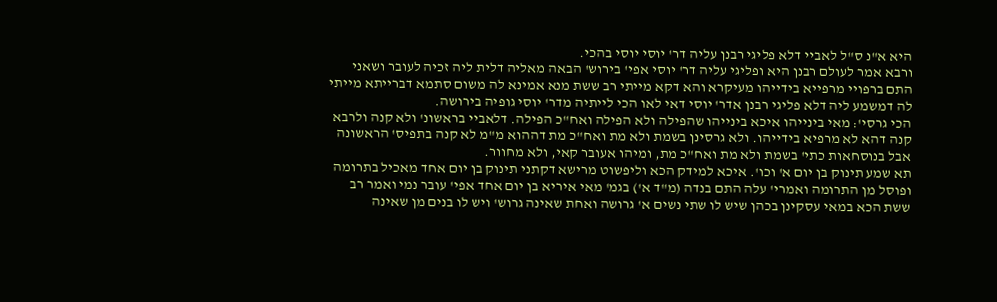היא א"נ ס"ל לאביי דלא פליגי רבנן עליה דר' יוסי יוסי בהכי.
ורבא אמר לעולם רבנן היא ופליגי עליה דר' יוסי אפי' בירוש' הבאה מאליה דלית ליה זכיה לעובר ושאני התם ברפויי מרפייא בידייהו מעיקרא והא דקא מייתי רב ששת מנא אמינא לה משום סתמא דברייתא מייתי לה דמשמע ליה דלא פליגי רבנן אדר' יוסי דאי לאו הכי לייתיה מדר' יוסי גופיה בירושה.
הכי גרסי': מאי בינייהו איכא בינייהו שהפילה ולא הפילה ואח"כ הפילה. דלאביי בראשונ' ולא קנה ולרבא קנה דהא לא מרפיא בידייהו. ולא גרסינן בשמת ולא מת ואח"כ מת דההוא מ"מ לא קנה בתפיס' הראשונה אבל בנוסחאות כתי' בשמת ולא מת ואח"כ מת, ומיהו אעובר קאי, ולא מחוור.
תא שמע תינוק בן יום א' וכו'. איכא למידק הכא וליפשוט מרישא דקתני תינוק בן יום אחד מאכיל בתרומה ופוסל מן התרומה ואמרי' עלה התם בנדה (מ"ד א') בגמ' מאי איריא בן יום אחד אפי' עובר נמי ואמר רב ששת הכא במאי עסקינן בכהן שיש לו שתי נשים א' גרושה ואחת שאינה גרוש' ויש לו בנים מן שאינה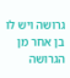גרושה ויש לו בן אחר מן הגרושה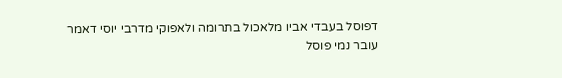דפוסל בעבדי אביו מלאכול בתרומה ולאפוקי מדרבי יוסי דאמר עובר נמי פוסל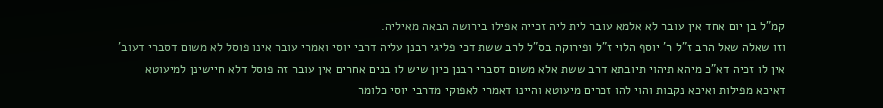קמ"ל בן יום אחד אין עובר לא אלמא עובר לית ליה זכייה אפילו בירושה הבאה מאיליה.
וזו שאלה שאל הרב ז"ל ר' יוסף הלוי ז"ל ופירוקה בס"ל לרב ששת דכי פליגי רבנן עליה דרבי יוסי ואמרי עובר אינו פוסל לא משום דסברי דעוב' אין לו זכיה דא"כ מיהא תיהוי תיובתא דרב ששת אלא משום דסברי רבנן כיון שיש לו בנים אחרים אין עובר זה פוסל דלא חיישינן למיעוטא דאיכא מפילות ואיכא נקבות והוי להו זכרים מיעוטא והיינו דאמרי לאפוקי מדרבי יוסי כלומר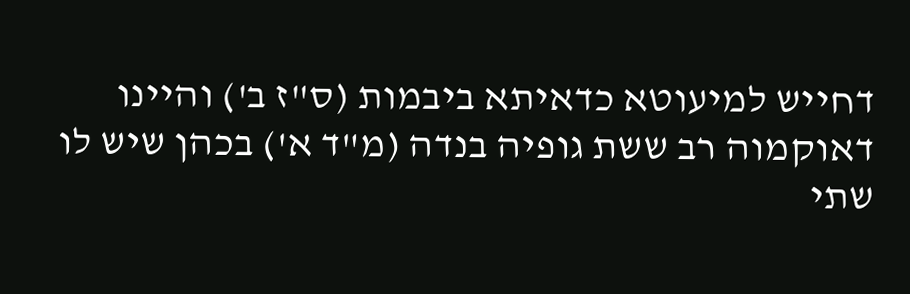דחייש למיעוטא כדאיתא ביבמות (ס"ז ב') והיינו דאוקמוה רב ששת גופיה בנדה (מ"ד א') בכהן שיש לו שתי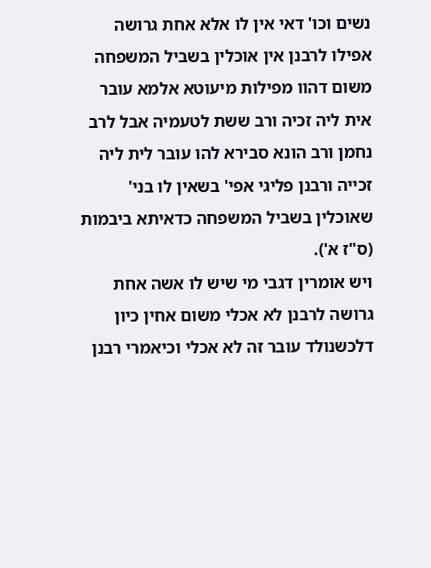נשים וכו' דאי אין לו אלא אחת גרושה אפילו לרבנן אין אוכלין בשביל המשפחה משום דהוו מפילות מיעוטא אלמא עובר אית ליה זכיה ורב ששת לטעמיה אבל לרב נחמן ורב הונא סבירא להו עובר לית ליה זכייה ורבנן פליגי אפי' בשאין לו בני' שאוכלין בשביל המשפחה כדאיתא ביבמות (ס"ז א').
ויש אומרין דגבי מי שיש לו אשה אחת גרושה לרבנן לא אכלי משום אחין כיון דלכשנולד עובר זה לא אכלי וכיאמרי רבנן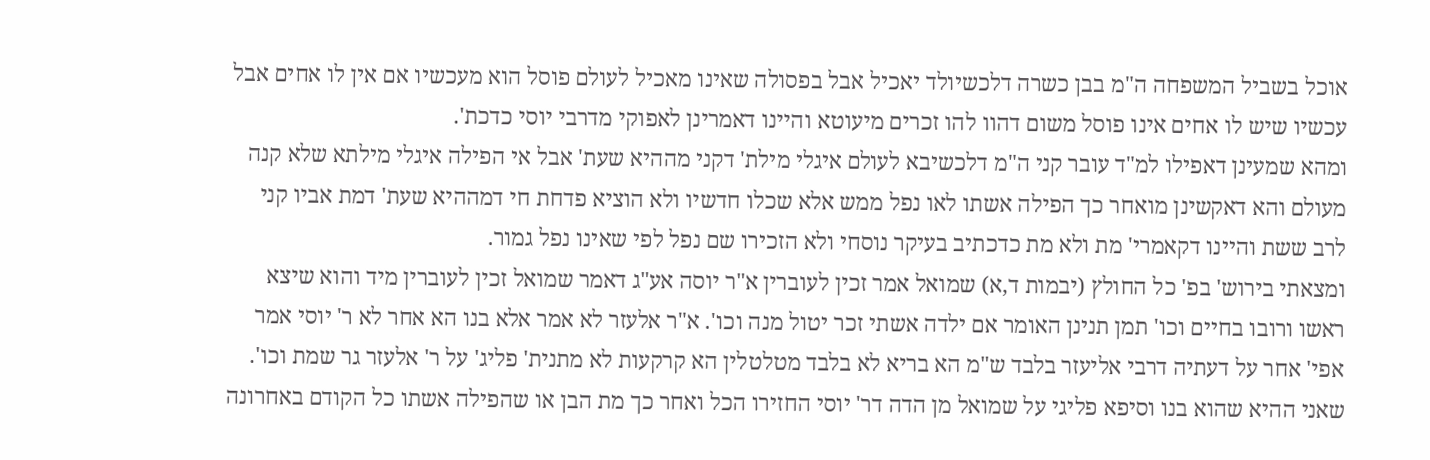אוכל בשביל המשפחה ה"מ בבן כשרה דלכשיולד יאכיל אבל בפסולה שאינו מאכיל לעולם פוסל הוא מעכשיו אם אין לו אחים אבל עכשיו שיש לו אחים אינו פוסל משום דהוו להו זכרים מיעוטא והיינו דאמרינן לאפוקי מדרבי יוסי כדכת'.
ומהא שמעינן דאפילו למ"ד עובר קני ה"מ דלכשיבא לעולם איגלי מילת' דקני מההיא שעת' אבל אי הפילה איגלי מילתא שלא קנה מעולם והא דאקשינן מואחר כך הפילה אשתו לאו נפל ממש אלא שכלו חדשיו ולא הוציא פדחת חי דמההיא שעת' דמת אביו קני לרב ששת והיינו דקאמרי' מת ולא מת כדכתיב בעיקר נוסחי ולא הזכירו שם נפל לפי שאינו נפל גמור.
ומצאתי בירוש' בפ' כל החולץ (יבמות ד,א) שמואל אמר זכין לעוברין א"ר יוסה אע"ג דאמר שמואל זכין לעוברין מיד והוא שיצא ראשו ורובו בחיים וכו' תמן תנינן האומר אם ילדה אשתי זכר יטול מנה וכו'. א"ר אלעזר לא אמר אלא בנו הא אחר לא ר' יוסי אמר אפי' אחר על דעתיה דרבי אליעזר בלבד ש"מ הא בריא לא בלבד מטלטלין הא קרקעות לא מתנית' פליג' על ר' אלעזר גר שמת וכו'. שאני ההיא שהוא בנו וסיפא פליגי על שמואל מן הדה דר' יוסי החזירו הכל ואחר כך מת הבן או שהפילה אשתו כל הקודם באחרונה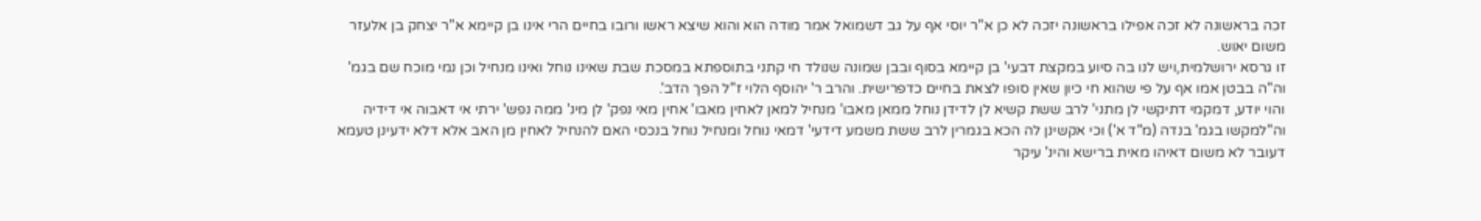זכה בראשונה לא זכה אפילו בראשונה יזכה לא כן א"ר יוסי אף על גב דשמואל אמר מודה הוא והוא שיצא ראשו ורובו בחיים הרי אינו בן קיימא א"ר יצחק בן אלעזר משום יאוש.
זו גרסא ירושלמית,ויש לנו בה סיוע במקצת דבעי' בן קיימא בסוף ובבן שמונה שנולד חי קתני בתוספתא במסכת שבת שאינו נוחל ואינו מנחיל וכן נמי מוכח שם בגמ' וה"ה בבטן אמו אף על פי שהוא חי כיון שאין סופו לצאת בחיים כדפרישית. והרב ר' יהוסף הלוי ז"ל הפך הדב'.
והוי יודע, דמקמי דתיקשי לן מתני' לרב ששת קשיא לן לדידן נוחל ממאן מאבו' מנחיל למאן לאחין מאבו' אחין מאי נפק' לן מינ' ממה נפש' ירתי אי דאבוה אי דידיה וה"למקשו בגמ' בנדה (מ"ד א') וכי אקשינן לה הכא בגמרין לרב ששת משמע דידעי' דמאי נוחל ומנחיל נוחל בנכסי האם להנחיל לאחין מן האב אלא דלא ידעינן טעמא דעובר לא משום דאיהו מאית ברישא והינ' עיקר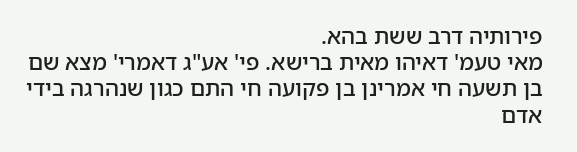פירותיה דרב ששת בהא.
מאי טעמ' דאיהו מאית ברישא. פי' אע"ג דאמרי' מצא שם בן תשעה חי אמרינן בן פקועה חי התם כגון שנהרגה בידי אדם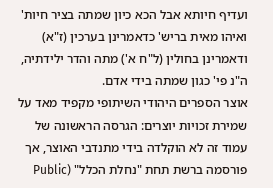ועדיף חיותא אבל הכא כיון שמתה בציר חיות' ואיהו מאית בריש' כדאמרינן בערכין (ז"א) ודאמרינן בחולין (ל"ח א') מתה והדר ילידתיה, ה"נ פי' כגון שמתה בידי אדם.
אוצר הספרים היהודי השיתופי מקפיד מאד על שמירת זכויות יוצרים: הגרסה הראשונה של עמוד זה לא הוקלדה בידי מתנדבי האוצר, אך פורסמה ברשת תחת "נחלת הכלל" (Public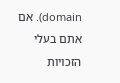domain). אם אתם בעלי הזכויות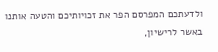ולדעתכם המפרסם הפר את זכויותיכם והטעה אותנו באשר לרישיון,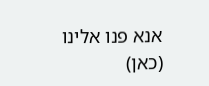אנא פנו אלינו (כאן)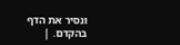ונסיר את הדף בהקדם. |